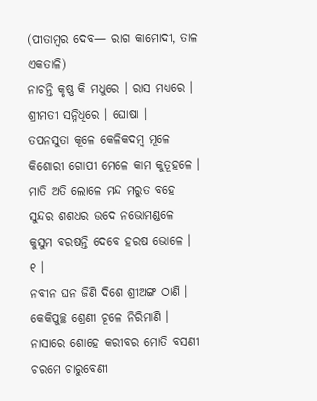(ପୀତାମ୍ବର ଦେବ— ରାଗ କାମୋଦୀ, ତାଳ ଏକତାଳି)
ନାଚନ୍ତି କୃଷ୍ଣ କି ମଧୁରେ । ରାସ ମଧ୍ୟରେ ।
ଶ୍ରୀମତୀ ସନ୍ନିଧିରେ । ଘୋଷା ।
ତପନସୁତା କୂଳେ କେଳିକଦମ୍ବ ମୂଳେ
କିଶୋରୀ ଗୋପୀ ମେଳେ କାମ କୁତୂହଳେ ।
ମାତି ଅତି ଲୋଳେ ମନ୍ଦ ମରୁତ ବହେ
ସୁନ୍ଦର ଶଶଧର ଉଦେ ନଭୋମଣ୍ଡଳେ
କୁସୁମ ବରଷନ୍ତି ଦେବେ ହରଷ ଭୋଳେ । ୧ ।
ନବୀନ ଘନ ଜିଣି ଦିଶେ ଶ୍ରୀଅଙ୍ଗ ଠାଣି ।
କେକିପୁଚ୍ଛ ଶ୍ରେଣୀ ଚୂଳେ ନିରିମାଣି ।
ନାସାରେ ଶୋହେ କରୀବର ମୋତି ବସଣୀ
ଚରମେ ଚାରୁବେଣୀ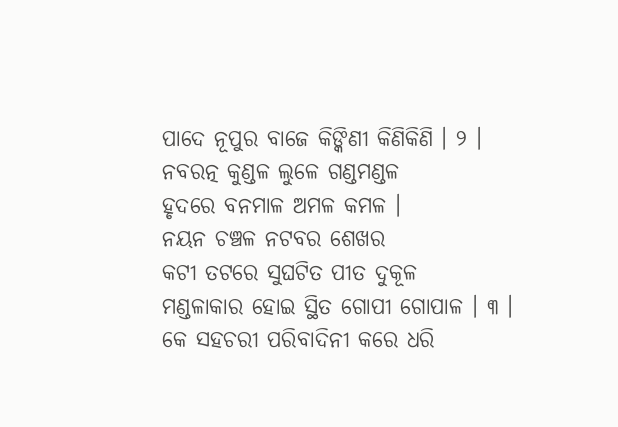ପାଦେ ନୂପୁର ବାଜେ କିଙ୍କିଣୀ କିଣିକିଣି । ୨ ।
ନବରତ୍ନ କୁଣ୍ଡଳ ଲୁଳେ ଗଣ୍ଡମଣ୍ଡଳ
ହୃଦରେ ବନମାଳ ଅମଳ କମଳ ।
ନୟନ ଚଞ୍ଚଳ ନଟବର ଶେଖର
କଟୀ ତଟରେ ସୁଘଟିତ ପୀତ ଦୁକୂଳ
ମଣ୍ଡଳାକାର ହୋଇ ସ୍ଥିତ ଗୋପୀ ଗୋପାଳ । ୩ ।
କେ ସହଚରୀ ପରିବାଦିନୀ କରେ ଧରି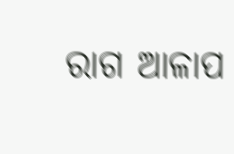ରାଗ ଆଳାପ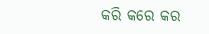କରି କରେ କର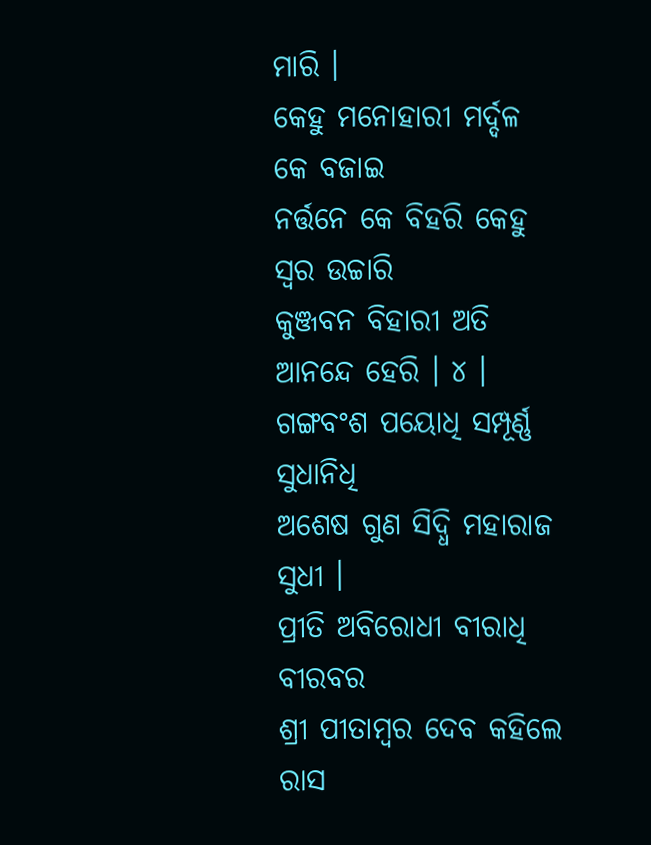ମାରି ।
କେହୁ ମନୋହାରୀ ମର୍ଦ୍ଦଳ କେ ବଜାଇ
ନର୍ତ୍ତନେ କେ ବିହରି କେହୁ ସ୍ୱର ଉଚ୍ଚାରି
କୁଞ୍ଜବନ ବିହାରୀ ଅତି ଆନନ୍ଦେ ହେରି । ୪ ।
ଗଙ୍ଗବଂଶ ପୟୋଧି ସମ୍ପୂର୍ଣ୍ଣ ସୁଧାନିଧି
ଅଶେଷ ଗୁଣ ସିଦ୍ଧି ମହାରାଜ ସୁଧୀ ।
ପ୍ରୀତି ଅବିରୋଧୀ ବୀରାଧି ବୀରବର
ଶ୍ରୀ ପୀତାମ୍ବର ଦେବ କହିଲେ ରାସ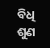ବିଧି
ଶୁଣ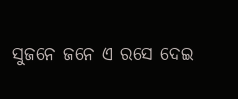ସୁଜନେ ଜନେ ଏ ରସେ ଦେଇ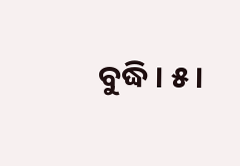ବୁଦ୍ଧି । ୫ ।